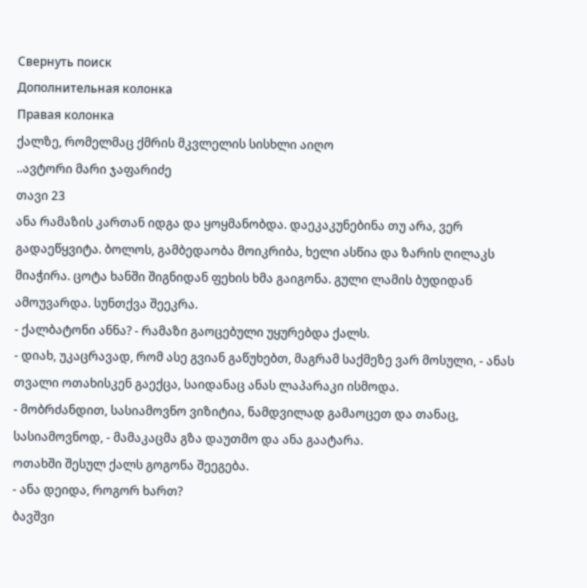Свернуть поиск
Дополнительная колонка
Правая колонка
ქალზე, რომელმაც ქმრის მკვლელის სისხლი აიღო
..ავტორი მარი ჯაფარიძე
თავი 23
ანა რამაზის კართან იდგა და ყოყმანობდა. დაეკაკუნებინა თუ არა, ვერ გადაეწყვიტა. ბოლოს, გამბედაობა მოიკრიბა, ხელი ასწია და ზარის ღილაკს მიაჭირა. ცოტა ხანში შიგნიდან ფეხის ხმა გაიგონა. გული ლამის ბუდიდან ამოუვარდა. სუნთქვა შეეკრა.
- ქალბატონი ანნა? - რამაზი გაოცებული უყურებდა ქალს.
- დიახ, უკაცრავად, რომ ასე გვიან გაწუხებთ, მაგრამ საქმეზე ვარ მოსული, - ანას თვალი ოთახისკენ გაექცა, საიდანაც ანას ლაპარაკი ისმოდა.
- მობრძანდით, სასიამოვნო ვიზიტია, ნამდვილად გამაოცეთ და თანაც, სასიამოვნოდ, - მამაკაცმა გზა დაუთმო და ანა გაატარა.
ოთახში შესულ ქალს გოგონა შეეგება.
- ანა დეიდა, როგორ ხართ?
ბავშვი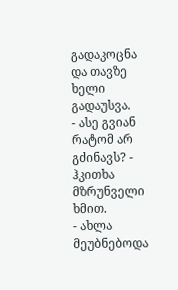გადაკოცნა და თავზე ხელი გადაუსვა.
- ასე გვიან რატომ არ გძინავს? - ჰკითხა მზრუნველი ხმით.
- ახლა მეუბნებოდა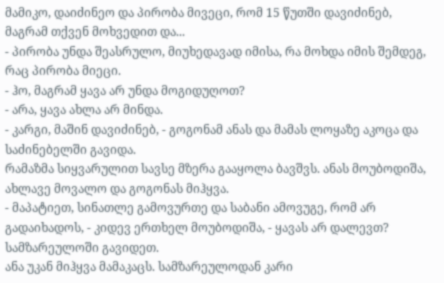მამიკო, დაიძინეო და პირობა მივეცი, რომ 15 წუთში დავიძინებ, მაგრამ თქვენ მოხვედით და...
- პირობა უნდა შეასრულო, მიუხედავად იმისა, რა მოხდა იმის შემდეგ, რაც პირობა მიეცი.
- ჰო, მაგრამ ყავა არ უნდა მოგიდუღოთ?
- არა, ყავა ახლა არ მინდა.
- კარგი, მაშინ დავიძინებ, - გოგონამ ანას და მამას ლოყაზე აკოცა და საძინებელში გავიდა.
რამაზმა სიყვარულით სავსე მზერა გააყოლა ბავშვს. ანას მოუბოდიშა, ახლავე მოვალო და გოგონას მიჰყვა.
- მაპატიეთ, სინათლე გამოვურთე და საბანი ამოვუგე, რომ არ გადაიხადოს, - კიდევ ერთხელ მოუბოდიშა, - ყავას არ დალევთ? სამზარეულოში გავიდეთ.
ანა უკან მიჰყვა მამაკაცს. სამზარეულოდან კარი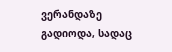ვერანდაზე გადიოდა, სადაც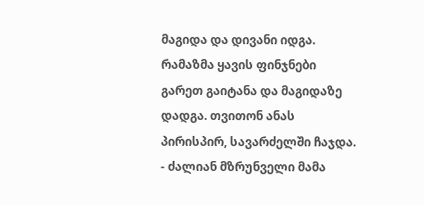მაგიდა და დივანი იდგა. რამაზმა ყავის ფინჯნები გარეთ გაიტანა და მაგიდაზე დადგა. თვითონ ანას პირისპირ, სავარძელში ჩაჯდა.
- ძალიან მზრუნველი მამა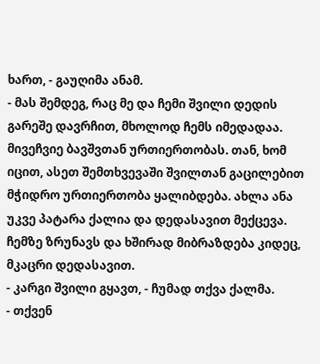ხართ, - გაუღიმა ანამ.
- მას შემდეგ, რაც მე და ჩემი შვილი დედის გარეშე დავრჩით, მხოლოდ ჩემს იმედადაა. მივეჩვიე ბავშვთან ურთიერთობას. თან, ხომ იცით, ასეთ შემთხვევაში შვილთან გაცილებით მჭიდრო ურთიერთობა ყალიბდება. ახლა ანა უკვე პატარა ქალია და დედასავით მექცევა. ჩემზე ზრუნავს და ხშირად მიბრაზდება კიდეც, მკაცრი დედასავით.
- კარგი შვილი გყავთ, - ჩუმად თქვა ქალმა.
- თქვენ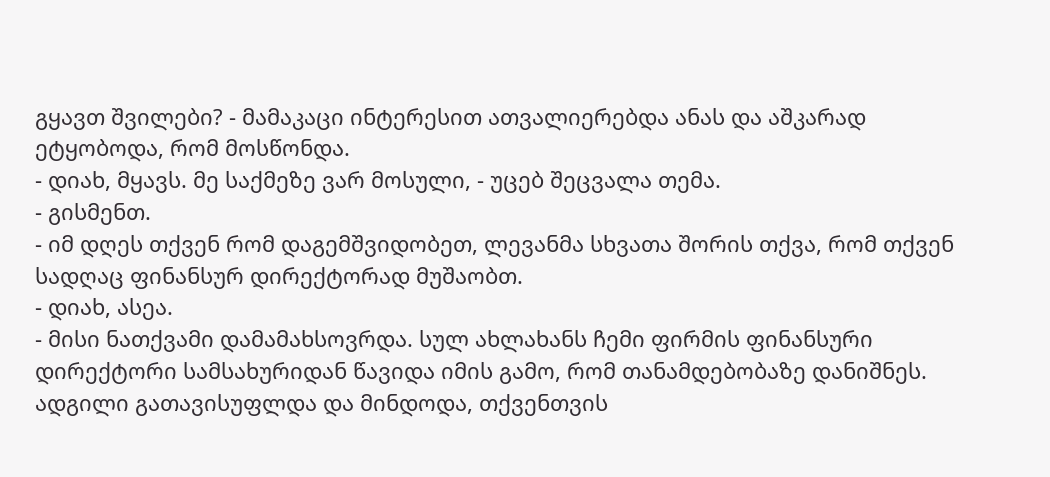გყავთ შვილები? - მამაკაცი ინტერესით ათვალიერებდა ანას და აშკარად ეტყობოდა, რომ მოსწონდა.
- დიახ, მყავს. მე საქმეზე ვარ მოსული, - უცებ შეცვალა თემა.
- გისმენთ.
- იმ დღეს თქვენ რომ დაგემშვიდობეთ, ლევანმა სხვათა შორის თქვა, რომ თქვენ სადღაც ფინანსურ დირექტორად მუშაობთ.
- დიახ, ასეა.
- მისი ნათქვამი დამამახსოვრდა. სულ ახლახანს ჩემი ფირმის ფინანსური დირექტორი სამსახურიდან წავიდა იმის გამო, რომ თანამდებობაზე დანიშნეს. ადგილი გათავისუფლდა და მინდოდა, თქვენთვის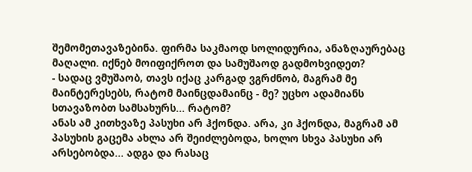შემომეთავაზებინა. ფირმა საკმაოდ სოლიდურია, ანაზღაურებაც მაღალი. იქნებ მოიფიქროთ და სამუშაოდ გადმოხვიდეთ?
- სადაც ვმუშაობ, თავს იქაც კარგად ვგრძნობ, მაგრამ მე მაინტერესებს, რატომ მაინცდამაინც - მე? უცხო ადამიანს სთავაზობთ სამსახურს... რატომ?
ანას ამ კითხვაზე პასუხი არ ჰქონდა. არა, კი ჰქონდა, მაგრამ ამ პასუხის გაცემა ახლა არ შეიძლებოდა, ხოლო სხვა პასუხი არ არსებობდა... ადგა და რასაც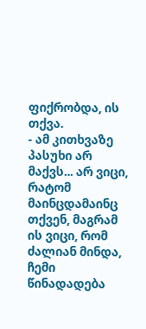ფიქრობდა, ის თქვა.
- ამ კითხვაზე პასუხი არ მაქვს... არ ვიცი, რატომ მაინცდამაინც თქვენ, მაგრამ ის ვიცი, რომ ძალიან მინდა, ჩემი წინადადება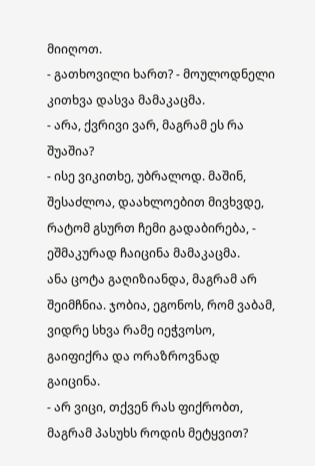მიიღოთ.
- გათხოვილი ხართ? - მოულოდნელი კითხვა დასვა მამაკაცმა.
- არა, ქვრივი ვარ, მაგრამ ეს რა შუაშია?
- ისე ვიკითხე, უბრალოდ. მაშინ, შესაძლოა, დაახლოებით მივხვდე, რატომ გსურთ ჩემი გადაბირება, - ეშმაკურად ჩაიცინა მამაკაცმა.
ანა ცოტა გაღიზიანდა, მაგრამ არ შეიმჩნია. ჯობია, ეგონოს, რომ ვაბამ, ვიდრე სხვა რამე იეჭვოსო, გაიფიქრა და ორაზროვნად გაიცინა.
- არ ვიცი, თქვენ რას ფიქრობთ, მაგრამ პასუხს როდის მეტყვით?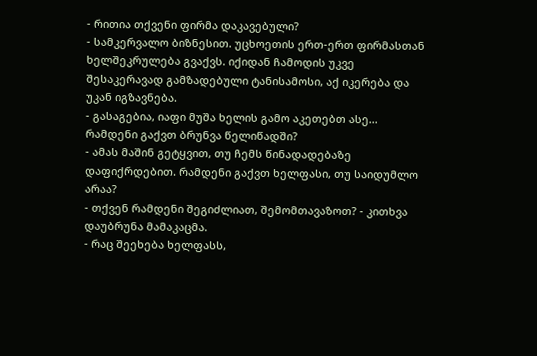- რითია თქვენი ფირმა დაკავებული?
- სამკერვალო ბიზნესით. უცხოეთის ერთ-ერთ ფირმასთან ხელშეკრულება გვაქვს. იქიდან ჩამოდის უკვე შესაკერავად გამზადებული ტანისამოსი, აქ იკერება და უკან იგზავნება.
- გასაგებია, იაფი მუშა ხელის გამო აკეთებთ ასე... რამდენი გაქვთ ბრუნვა წელიწადში?
- ამას მაშინ გეტყვით, თუ ჩემს წინადადებაზე დაფიქრდებით. რამდენი გაქვთ ხელფასი, თუ საიდუმლო არაა?
- თქვენ რამდენი შეგიძლიათ, შემომთავაზოთ? - კითხვა დაუბრუნა მამაკაცმა.
- რაც შეეხება ხელფასს,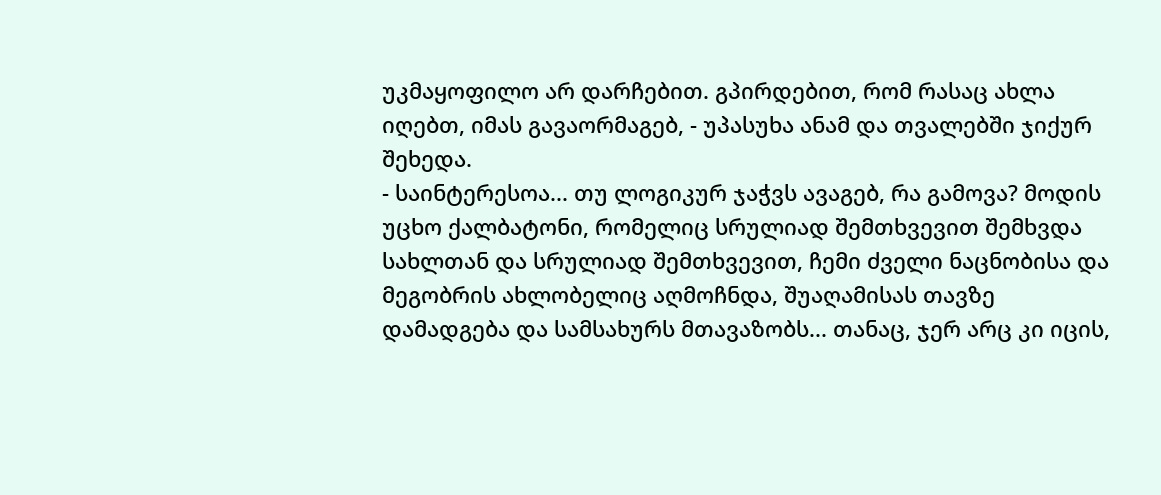უკმაყოფილო არ დარჩებით. გპირდებით, რომ რასაც ახლა იღებთ, იმას გავაორმაგებ, - უპასუხა ანამ და თვალებში ჯიქურ შეხედა.
- საინტერესოა... თუ ლოგიკურ ჯაჭვს ავაგებ, რა გამოვა? მოდის უცხო ქალბატონი, რომელიც სრულიად შემთხვევით შემხვდა სახლთან და სრულიად შემთხვევით, ჩემი ძველი ნაცნობისა და მეგობრის ახლობელიც აღმოჩნდა, შუაღამისას თავზე დამადგება და სამსახურს მთავაზობს... თანაც, ჯერ არც კი იცის,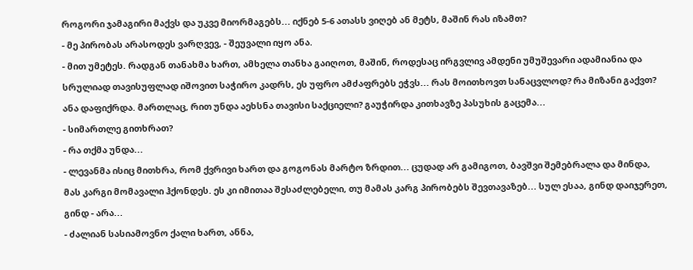როგორი ჯამაგირი მაქვს და უკვე მიორმაგებს... იქნებ 5-6 ათასს ვიღებ ან მეტს, მაშინ რას იზამთ?
- მე პირობას არასოდეს ვარღვევ, - შეუვალი იყო ანა.
- მით უმეტეს. რადგან თანახმა ხართ, ამხელა თანხა გაიღოთ, მაშინ, როდესაც ირგვლივ ამდენი უმუშევარი ადამიანია და სრულიად თავისუფლად იშოვით საჭირო კადრს, ეს უფრო ამძაფრებს ეჭვს... რას მოითხოვთ სანაცვლოდ? რა მიზანი გაქვთ?
ანა დაფიქრდა. მართლაც, რით უნდა აეხსნა თავისი საქციელი? გაუჭირდა კითხავზე პასუხის გაცემა...
- სიმართლე გითხრათ?
- რა თქმა უნდა...
- ლევანმა ისიც მითხრა, რომ ქვრივი ხართ და გოგონას მარტო ზრდით... ცუდად არ გამიგოთ, ბავშვი შემებრალა და მინდა, მას კარგი მომავალი ჰქონდეს. ეს კი იმითაა შესაძლებელი, თუ მამას კარგ პირობებს შევთავაზებ... სულ ესაა, გინდ დაიჯერეთ, გინდ - არა...
- ძალიან სასიამოვნო ქალი ხართ, ანნა,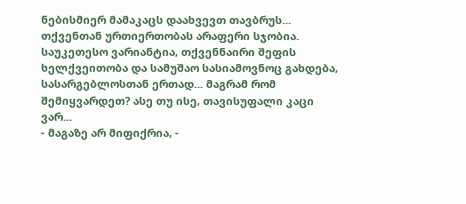ნებისმიერ მამაკაცს დაახვევთ თავბრუს... თქვენთან ურთიერთობას არაფერი სჯობია. საუკეთესო ვარიანტია, თქვენნაირი შეფის ხელქვეითობა და სამუშაო სასიამოვნოც გახდება, სასარგებლოსთან ერთად... მაგრამ რომ შემიყვარდეთ? ასე თუ ისე, თავისუფალი კაცი ვარ...
- მაგაზე არ მიფიქრია, -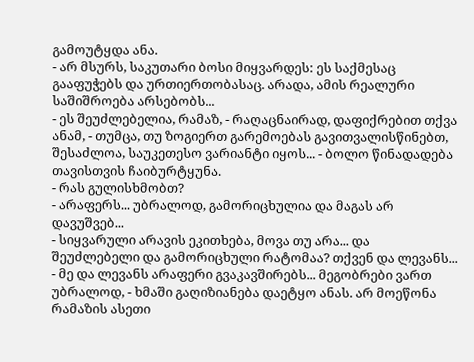გამოუტყდა ანა.
- არ მსურს, საკუთარი ბოსი მიყვარდეს: ეს საქმესაც გააფუჭებს და ურთიერთობასაც. არადა, ამის რეალური საშიშროება არსებობს...
- ეს შეუძლებელია, რამაზ, - რაღაცნაირად, დაფიქრებით თქვა ანამ, - თუმცა, თუ ზოგიერთ გარემოებას გავითვალისწინებთ, შესაძლოა, საუკეთესო ვარიანტი იყოს... - ბოლო წინადადება თავისთვის ჩაიბურტყუნა.
- რას გულისხმობთ?
- არაფერს... უბრალოდ, გამორიცხულია და მაგას არ დავუშვებ...
- სიყვარული არავის ეკითხება, მოვა თუ არა... და შეუძლებელი და გამორიცხული რატომაა? თქვენ და ლევანს...
- მე და ლევანს არაფერი გვაკავშირებს... მეგობრები ვართ უბრალოდ, - ხმაში გაღიზიანება დაეტყო ანას. არ მოეწონა რამაზის ასეთი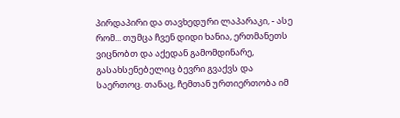პირდაპირი და თავხედური ლაპარაკი, - ასე რომ... თუმცა ჩვენ დიდი ხანია, ერთმანეთს ვიცნობთ და აქედან გამომდინარე, გასახსენებელიც ბევრი გვაქვს და საერთოც. თანაც, ჩემთან ურთიერთობა იმ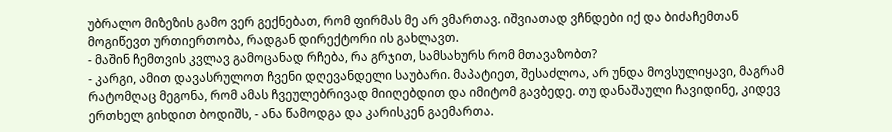უბრალო მიზეზის გამო ვერ გექნებათ, რომ ფირმას მე არ ვმართავ. იშვიათად ვჩნდები იქ და ბიძაჩემთან მოგიწევთ ურთიერთობა, რადგან დირექტორი ის გახლავთ.
- მაშინ ჩემთვის კვლავ გამოცანად რჩება, რა გრჯით, სამსახურს რომ მთავაზობთ?
- კარგი, ამით დავასრულოთ ჩვენი დღევანდელი საუბარი. მაპატიეთ, შესაძლოა, არ უნდა მოვსულიყავი, მაგრამ რატომღაც მეგონა, რომ ამას ჩვეულებრივად მიიღებდით და იმიტომ გავბედე. თუ დანაშაული ჩავიდინე, კიდევ ერთხელ გიხდით ბოდიშს, - ანა წამოდგა და კარისკენ გაემართა.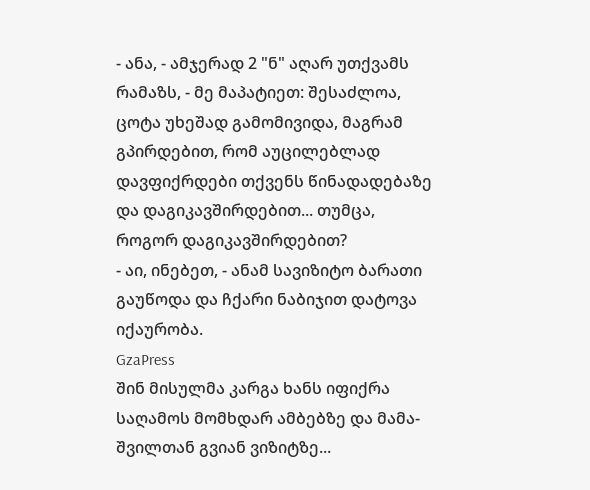- ანა, - ამჯერად 2 "ნ" აღარ უთქვამს რამაზს, - მე მაპატიეთ: შესაძლოა, ცოტა უხეშად გამომივიდა, მაგრამ გპირდებით, რომ აუცილებლად დავფიქრდები თქვენს წინადადებაზე და დაგიკავშირდებით... თუმცა, როგორ დაგიკავშირდებით?
- აი, ინებეთ, - ანამ სავიზიტო ბარათი გაუწოდა და ჩქარი ნაბიჯით დატოვა იქაურობა.
GzaPress
შინ მისულმა კარგა ხანს იფიქრა საღამოს მომხდარ ამბებზე და მამა-შვილთან გვიან ვიზიტზე...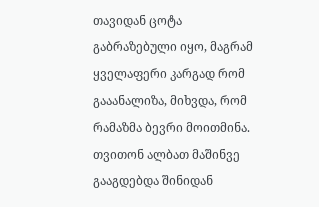თავიდან ცოტა გაბრაზებული იყო, მაგრამ ყველაფერი კარგად რომ გააანალიზა, მიხვდა, რომ რამაზმა ბევრი მოითმინა. თვითონ ალბათ მაშინვე გააგდებდა შინიდან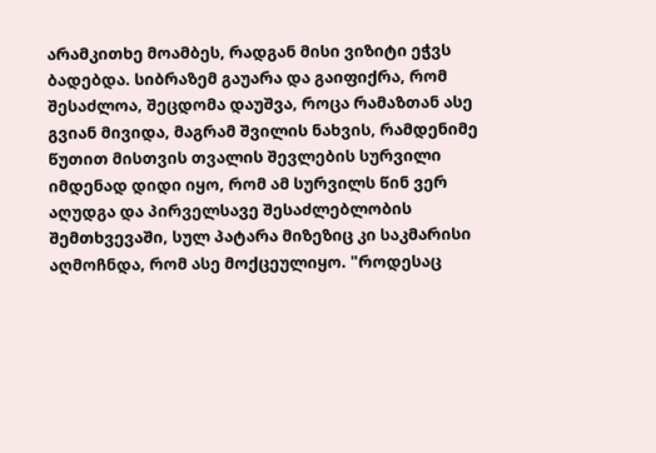არამკითხე მოამბეს, რადგან მისი ვიზიტი ეჭვს ბადებდა. სიბრაზემ გაუარა და გაიფიქრა, რომ შესაძლოა, შეცდომა დაუშვა, როცა რამაზთან ასე გვიან მივიდა, მაგრამ შვილის ნახვის, რამდენიმე წუთით მისთვის თვალის შევლების სურვილი იმდენად დიდი იყო, რომ ამ სურვილს წინ ვერ აღუდგა და პირველსავე შესაძლებლობის შემთხვევაში, სულ პატარა მიზეზიც კი საკმარისი აღმოჩნდა, რომ ასე მოქცეულიყო. "როდესაც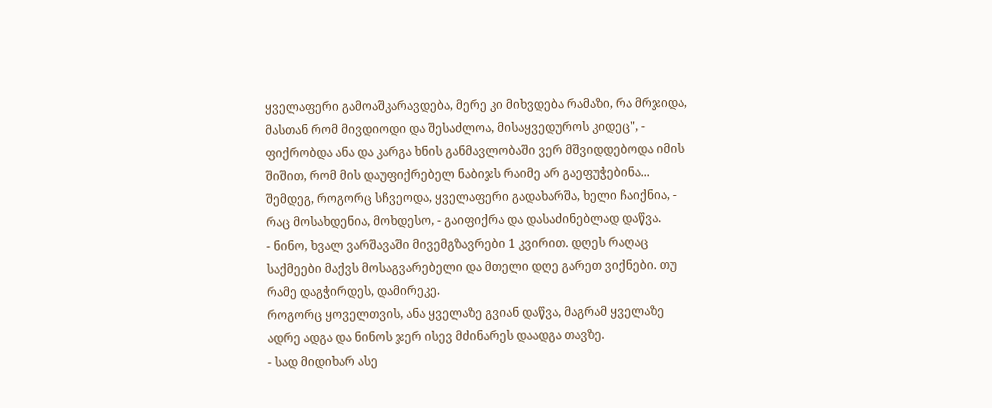ყველაფერი გამოაშკარავდება, მერე კი მიხვდება რამაზი, რა მრჯიდა, მასთან რომ მივდიოდი და შესაძლოა, მისაყვედუროს კიდეც", - ფიქრობდა ანა და კარგა ხნის განმავლობაში ვერ მშვიდდებოდა იმის შიშით, რომ მის დაუფიქრებელ ნაბიჯს რაიმე არ გაეფუჭებინა... შემდეგ, როგორც სჩვეოდა, ყველაფერი გადახარშა, ხელი ჩაიქნია, - რაც მოსახდენია, მოხდესო, - გაიფიქრა და დასაძინებლად დაწვა.
- ნინო, ხვალ ვარშავაში მივემგზავრები 1 კვირით. დღეს რაღაც საქმეები მაქვს მოსაგვარებელი და მთელი დღე გარეთ ვიქნები. თუ რამე დაგჭირდეს, დამირეკე.
როგორც ყოველთვის, ანა ყველაზე გვიან დაწვა, მაგრამ ყველაზე ადრე ადგა და ნინოს ჯერ ისევ მძინარეს დაადგა თავზე.
- სად მიდიხარ ასე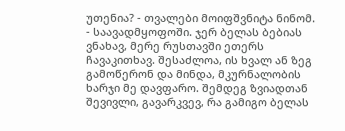უთენია? - თვალები მოიფშვნიტა ნინომ.
- საავადმყოფოში. ჯერ ბელას ბებიას ვნახავ, მერე რუსთავში ეთერს ჩავაკითხავ. შესაძლოა, ის ხვალ ან ზეგ გამოწერონ და მინდა, მკურნალობის ხარჯი მე დავფარო. შემდეგ ზვიადთან შევივლი, გავარკვევ, რა გამიგო ბელას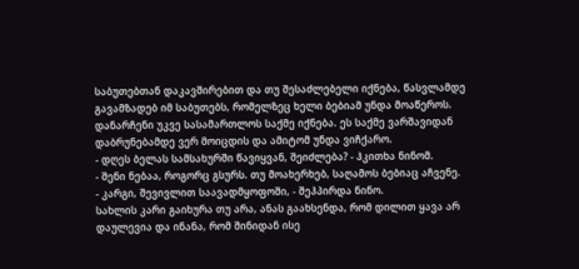საბუთებთან დაკავშირებით და თუ შესაძლებელი იქნება, წასვლამდე გავამზადებ იმ საბუთებს, რომელზეც ხელი ბებიამ უნდა მოაწეროს. დანარჩენი უკვე სასამართლოს საქმე იქნება. ეს საქმე ვარშავიდან დაბრუნებამდე ვერ მოიცდის და ამიტომ უნდა ვიჩქარო.
- დღეს ბელას სამსახურში წავიყვან, შეიძლება? - ჰკითხა ნინომ.
- შენი ნებაა, როგორც გსურს. თუ მოახერხებ, საღამოს ბებიაც აჩვენე.
- კარგი, შევივლით საავადმყოფოში, - შეჰპირდა ნინო.
სახლის კარი გაიხურა თუ არა, ანას გაახსენდა, რომ დილით ყავა არ დაულევია და ინანა, რომ შინიდან ისე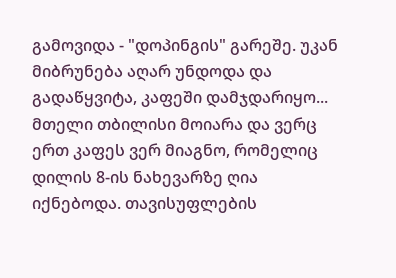გამოვიდა - "დოპინგის" გარეშე. უკან მიბრუნება აღარ უნდოდა და გადაწყვიტა, კაფეში დამჯდარიყო...
მთელი თბილისი მოიარა და ვერც ერთ კაფეს ვერ მიაგნო, რომელიც დილის 8-ის ნახევარზე ღია იქნებოდა. თავისუფლების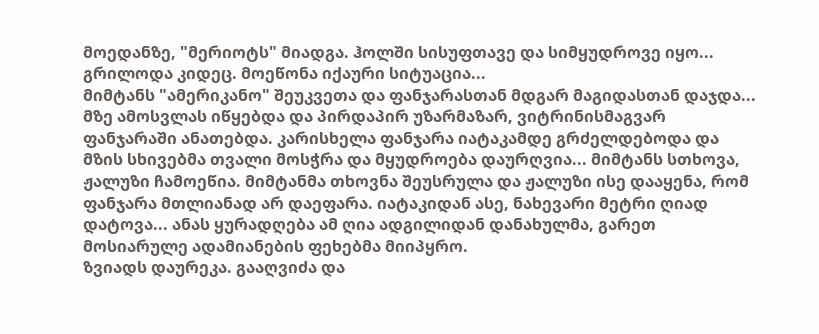მოედანზე, "მერიოტს" მიადგა. ჰოლში სისუფთავე და სიმყუდროვე იყო... გრილოდა კიდეც. მოეწონა იქაური სიტუაცია...
მიმტანს "ამერიკანო" შეუკვეთა და ფანჯარასთან მდგარ მაგიდასთან დაჯდა...
მზე ამოსვლას იწყებდა და პირდაპირ უზარმაზარ, ვიტრინისმაგვარ ფანჯარაში ანათებდა. კარისხელა ფანჯარა იატაკამდე გრძელდებოდა და მზის სხივებმა თვალი მოსჭრა და მყუდროება დაურღვია... მიმტანს სთხოვა, ჟალუზი ჩამოეწია. მიმტანმა თხოვნა შეუსრულა და ჟალუზი ისე დააყენა, რომ ფანჯარა მთლიანად არ დაეფარა. იატაკიდან ასე, ნახევარი მეტრი ღიად დატოვა... ანას ყურადღება ამ ღია ადგილიდან დანახულმა, გარეთ მოსიარულე ადამიანების ფეხებმა მიიპყრო.
ზვიადს დაურეკა. გააღვიძა და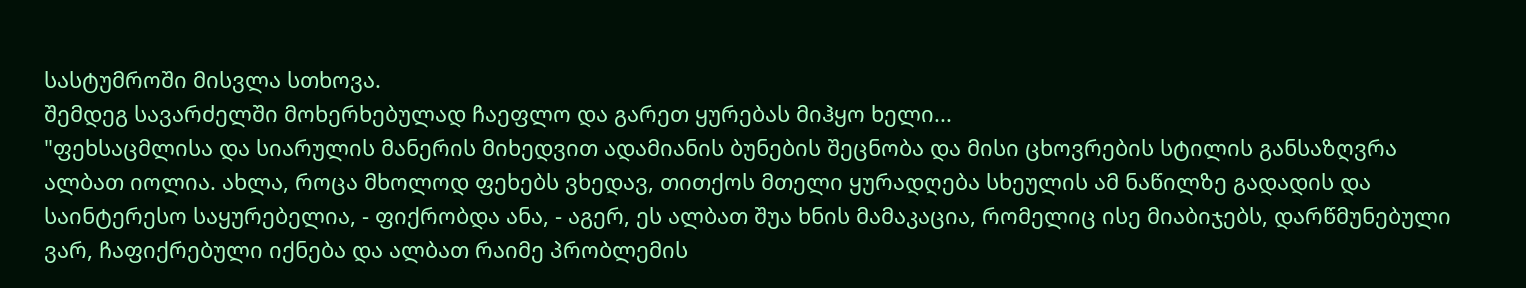სასტუმროში მისვლა სთხოვა.
შემდეგ სავარძელში მოხერხებულად ჩაეფლო და გარეთ ყურებას მიჰყო ხელი...
"ფეხსაცმლისა და სიარულის მანერის მიხედვით ადამიანის ბუნების შეცნობა და მისი ცხოვრების სტილის განსაზღვრა ალბათ იოლია. ახლა, როცა მხოლოდ ფეხებს ვხედავ, თითქოს მთელი ყურადღება სხეულის ამ ნაწილზე გადადის და საინტერესო საყურებელია, - ფიქრობდა ანა, - აგერ, ეს ალბათ შუა ხნის მამაკაცია, რომელიც ისე მიაბიჯებს, დარწმუნებული ვარ, ჩაფიქრებული იქნება და ალბათ რაიმე პრობლემის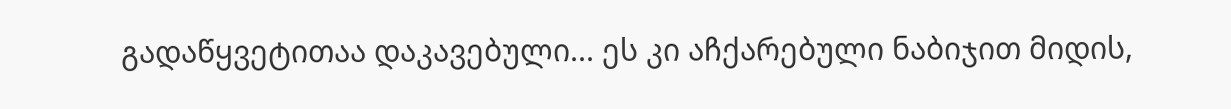გადაწყვეტითაა დაკავებული... ეს კი აჩქარებული ნაბიჯით მიდის,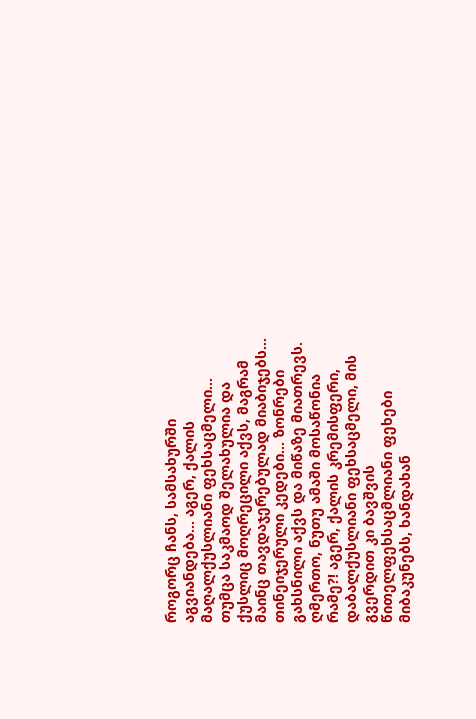როგორც ჩანს, სამსახურში აგვიანდება... აგერ, ქალის მაღალქუსლიანი ფეხსაცმელი... თუმცა საკმაოდ შელახულია და ქუსლიც მოღრეცილი აქვს, მაგრამ მაინც თავდაჯერებულად მიაბიჯებს... თინეიჯერული კედები... ზონრები გახსნილი აქვს და მიწაზე მიათრევს. ღმერთო, ნუთუ ამაში მოსაწონია რამე?! აგერ, ქალის კრემისფერი, დაბალქუსლიანი ფეხსაცმელი, მის გვერდით კი ბავშვის წითელფეხსაცმლიანი ფეხები მიბაკუნებს, ხანდახან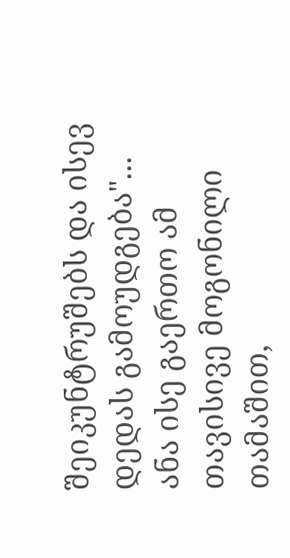შეიკუნტრუშებს და ისევ დედას გამოუდგება"...
ანა ისე გაერთო ამ თავისივე მოგონილი თამაშით,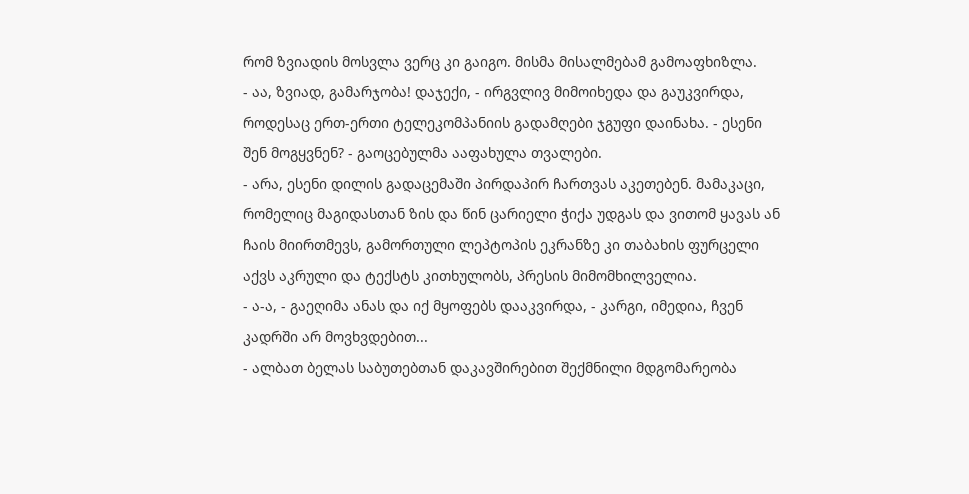რომ ზვიადის მოსვლა ვერც კი გაიგო. მისმა მისალმებამ გამოაფხიზლა.
- აა, ზვიად, გამარჯობა! დაჯექი, - ირგვლივ მიმოიხედა და გაუკვირდა, როდესაც ერთ-ერთი ტელეკომპანიის გადამღები ჯგუფი დაინახა. - ესენი შენ მოგყვნენ? - გაოცებულმა ააფახულა თვალები.
- არა, ესენი დილის გადაცემაში პირდაპირ ჩართვას აკეთებენ. მამაკაცი, რომელიც მაგიდასთან ზის და წინ ცარიელი ჭიქა უდგას და ვითომ ყავას ან ჩაის მიირთმევს, გამორთული ლეპტოპის ეკრანზე კი თაბახის ფურცელი აქვს აკრული და ტექსტს კითხულობს, პრესის მიმომხილველია.
- ა-ა, - გაეღიმა ანას და იქ მყოფებს დააკვირდა, - კარგი, იმედია, ჩვენ კადრში არ მოვხვდებით...
- ალბათ ბელას საბუთებთან დაკავშირებით შექმნილი მდგომარეობა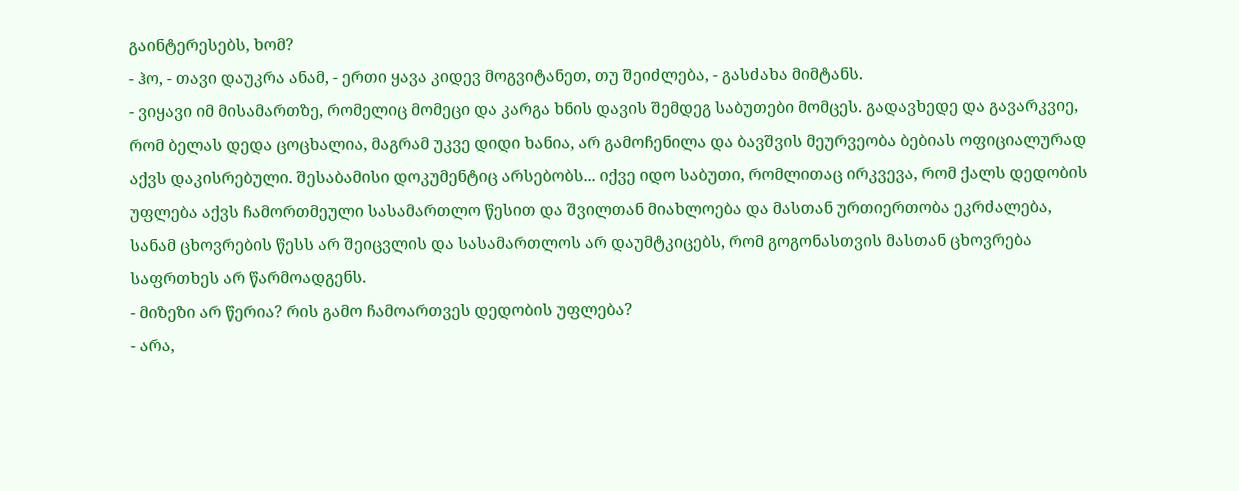გაინტერესებს, ხომ?
- ჰო, - თავი დაუკრა ანამ, - ერთი ყავა კიდევ მოგვიტანეთ, თუ შეიძლება, - გასძახა მიმტანს.
- ვიყავი იმ მისამართზე, რომელიც მომეცი და კარგა ხნის დავის შემდეგ საბუთები მომცეს. გადავხედე და გავარკვიე, რომ ბელას დედა ცოცხალია, მაგრამ უკვე დიდი ხანია, არ გამოჩენილა და ბავშვის მეურვეობა ბებიას ოფიციალურად აქვს დაკისრებული. შესაბამისი დოკუმენტიც არსებობს... იქვე იდო საბუთი, რომლითაც ირკვევა, რომ ქალს დედობის უფლება აქვს ჩამორთმეული სასამართლო წესით და შვილთან მიახლოება და მასთან ურთიერთობა ეკრძალება, სანამ ცხოვრების წესს არ შეიცვლის და სასამართლოს არ დაუმტკიცებს, რომ გოგონასთვის მასთან ცხოვრება საფრთხეს არ წარმოადგენს.
- მიზეზი არ წერია? რის გამო ჩამოართვეს დედობის უფლება?
- არა,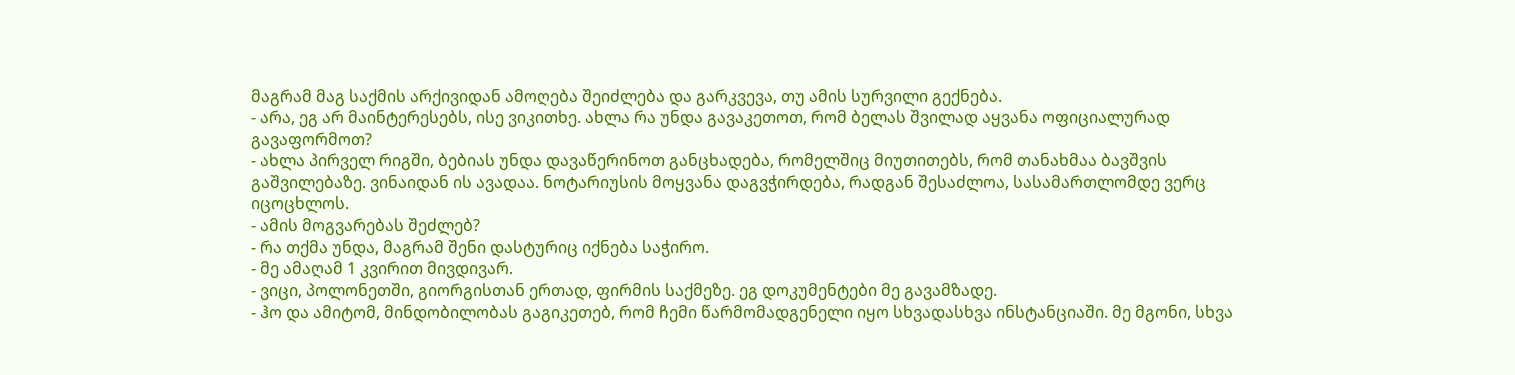მაგრამ მაგ საქმის არქივიდან ამოღება შეიძლება და გარკვევა, თუ ამის სურვილი გექნება.
- არა, ეგ არ მაინტერესებს, ისე ვიკითხე. ახლა რა უნდა გავაკეთოთ, რომ ბელას შვილად აყვანა ოფიციალურად გავაფორმოთ?
- ახლა პირველ რიგში, ბებიას უნდა დავაწერინოთ განცხადება, რომელშიც მიუთითებს, რომ თანახმაა ბავშვის გაშვილებაზე. ვინაიდან ის ავადაა. ნოტარიუსის მოყვანა დაგვჭირდება, რადგან შესაძლოა, სასამართლომდე ვერც იცოცხლოს.
- ამის მოგვარებას შეძლებ?
- რა თქმა უნდა, მაგრამ შენი დასტურიც იქნება საჭირო.
- მე ამაღამ 1 კვირით მივდივარ.
- ვიცი, პოლონეთში, გიორგისთან ერთად, ფირმის საქმეზე. ეგ დოკუმენტები მე გავამზადე.
- ჰო და ამიტომ, მინდობილობას გაგიკეთებ, რომ ჩემი წარმომადგენელი იყო სხვადასხვა ინსტანციაში. მე მგონი, სხვა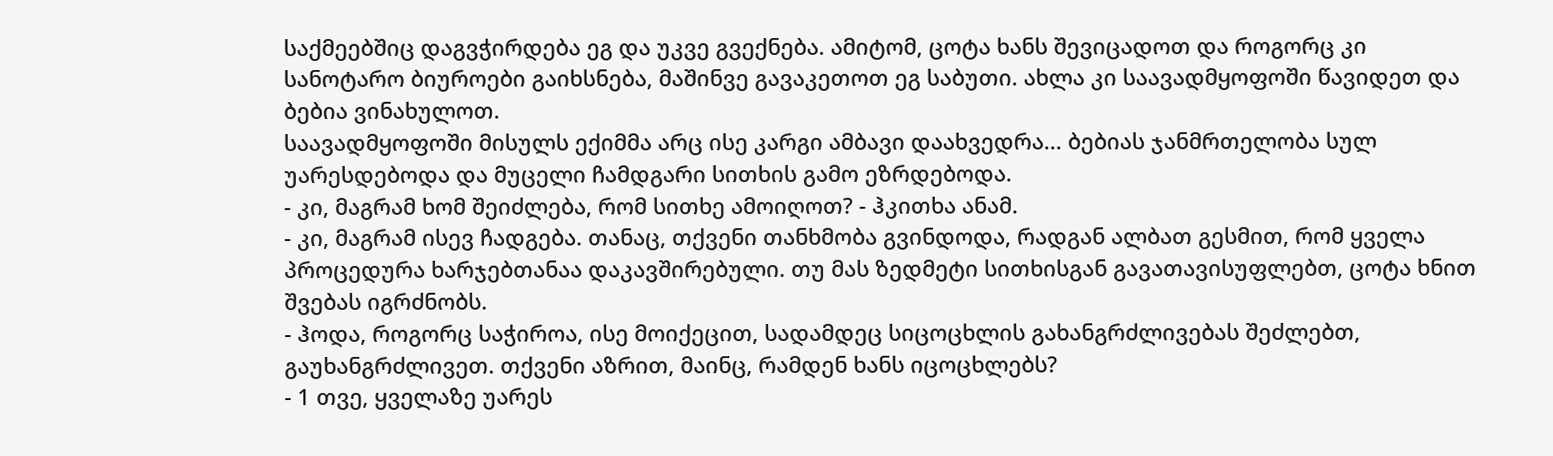საქმეებშიც დაგვჭირდება ეგ და უკვე გვექნება. ამიტომ, ცოტა ხანს შევიცადოთ და როგორც კი სანოტარო ბიუროები გაიხსნება, მაშინვე გავაკეთოთ ეგ საბუთი. ახლა კი საავადმყოფოში წავიდეთ და ბებია ვინახულოთ.
საავადმყოფოში მისულს ექიმმა არც ისე კარგი ამბავი დაახვედრა... ბებიას ჯანმრთელობა სულ უარესდებოდა და მუცელი ჩამდგარი სითხის გამო ეზრდებოდა.
- კი, მაგრამ ხომ შეიძლება, რომ სითხე ამოიღოთ? - ჰკითხა ანამ.
- კი, მაგრამ ისევ ჩადგება. თანაც, თქვენი თანხმობა გვინდოდა, რადგან ალბათ გესმით, რომ ყველა პროცედურა ხარჯებთანაა დაკავშირებული. თუ მას ზედმეტი სითხისგან გავათავისუფლებთ, ცოტა ხნით შვებას იგრძნობს.
- ჰოდა, როგორც საჭიროა, ისე მოიქეცით, სადამდეც სიცოცხლის გახანგრძლივებას შეძლებთ, გაუხანგრძლივეთ. თქვენი აზრით, მაინც, რამდენ ხანს იცოცხლებს?
- 1 თვე, ყველაზე უარეს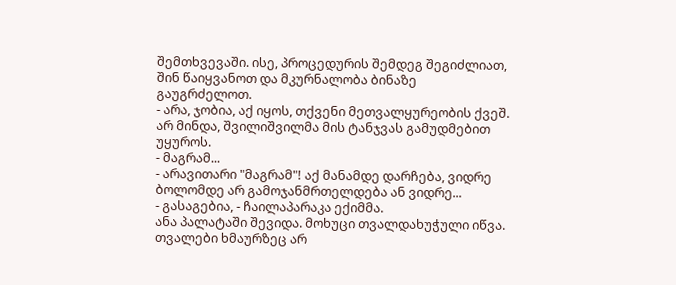შემთხვევაში. ისე, პროცედურის შემდეგ შეგიძლიათ, შინ წაიყვანოთ და მკურნალობა ბინაზე გაუგრძელოთ.
- არა, ჯობია, აქ იყოს, თქვენი მეთვალყურეობის ქვეშ. არ მინდა, შვილიშვილმა მის ტანჯვას გამუდმებით უყუროს.
- მაგრამ...
- არავითარი "მაგრამ"! აქ მანამდე დარჩება, ვიდრე ბოლომდე არ გამოჯანმრთელდება ან ვიდრე...
- გასაგებია, - ჩაილაპარაკა ექიმმა.
ანა პალატაში შევიდა. მოხუცი თვალდახუჭული იწვა. თვალები ხმაურზეც არ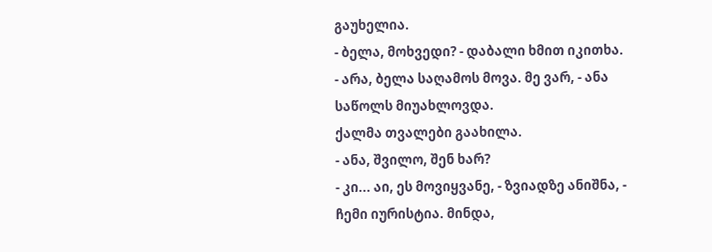გაუხელია.
- ბელა, მოხვედი? - დაბალი ხმით იკითხა.
- არა, ბელა საღამოს მოვა. მე ვარ, - ანა საწოლს მიუახლოვდა.
ქალმა თვალები გაახილა.
- ანა, შვილო, შენ ხარ?
- კი... აი, ეს მოვიყვანე, - ზვიადზე ანიშნა, - ჩემი იურისტია. მინდა,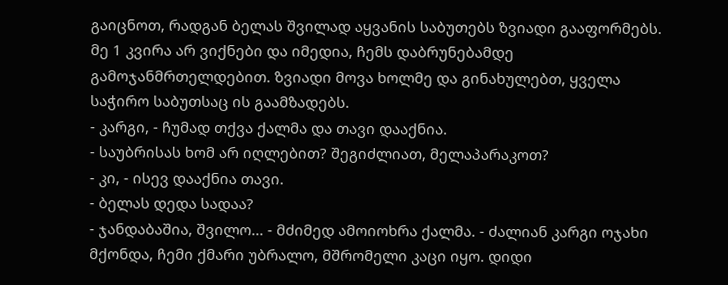გაიცნოთ, რადგან ბელას შვილად აყვანის საბუთებს ზვიადი გააფორმებს. მე 1 კვირა არ ვიქნები და იმედია, ჩემს დაბრუნებამდე გამოჯანმრთელდებით. ზვიადი მოვა ხოლმე და გინახულებთ, ყველა საჭირო საბუთსაც ის გაამზადებს.
- კარგი, - ჩუმად თქვა ქალმა და თავი დააქნია.
- საუბრისას ხომ არ იღლებით? შეგიძლიათ, მელაპარაკოთ?
- კი, - ისევ დააქნია თავი.
- ბელას დედა სადაა?
- ჯანდაბაშია, შვილო... - მძიმედ ამოიოხრა ქალმა. - ძალიან კარგი ოჯახი მქონდა, ჩემი ქმარი უბრალო, მშრომელი კაცი იყო. დიდი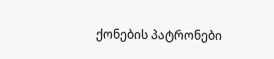ქონების პატრონები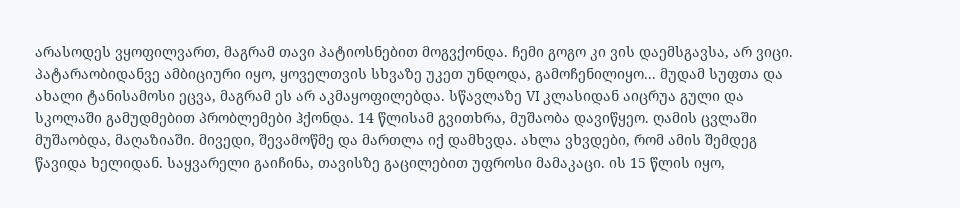არასოდეს ვყოფილვართ, მაგრამ თავი პატიოსნებით მოგვქონდა. ჩემი გოგო კი ვის დაემსგავსა, არ ვიცი. პატარაობიდანვე ამბიციური იყო, ყოველთვის სხვაზე უკეთ უნდოდა, გამოჩენილიყო... მუდამ სუფთა და ახალი ტანისამოსი ეცვა, მაგრამ ეს არ აკმაყოფილებდა. სწავლაზე VI კლასიდან აიცრუა გული და სკოლაში გამუდმებით პრობლემები ჰქონდა. 14 წლისამ გვითხრა, მუშაობა დავიწყეო. ღამის ცვლაში მუშაობდა, მაღაზიაში. მივედი, შევამოწმე და მართლა იქ დამხვდა. ახლა ვხვდები, რომ ამის შემდეგ წავიდა ხელიდან. საყვარელი გაიჩინა, თავისზე გაცილებით უფროსი მამაკაცი. ის 15 წლის იყო,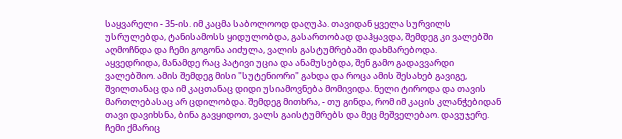საყვარელი - 35-ის. იმ კაცმა საბოლოოდ დაღუპა. თავიდან ყველა სურვილს უსრულებდა, ტანისამოსს ყიდულობდა, გასართობად დაჰყავდა, შემდეგ კი ვალებში აღმოჩნდა და ჩემი გოგონა აიძულა, ვალის გასტუმრებაში დახმარებოდა.
აყვედრიდა, მანამდე რაც პატივი უცია და ანამუსებდა, შენ გამო გადავვარდი ვალებშიო. ამის შემდეგ მისი "სუტენიორი" გახდა და როცა ამის შესახებ გავიგე, შვილთანაც და იმ კაცთანაც დიდი უსიამოვნება მომივიდა. ნელი ტიროდა და თავის მართლებასაც არ ცდილობდა. შემდეგ მითხრა, - თუ გინდა, რომ იმ კაცის კლანჭებიდან თავი დავიხსნა, ბინა გავყიდოთ, ვალს გაისტუმრებს და მეც მეშველებაო. დავუჯერე. ჩემი ქმარიც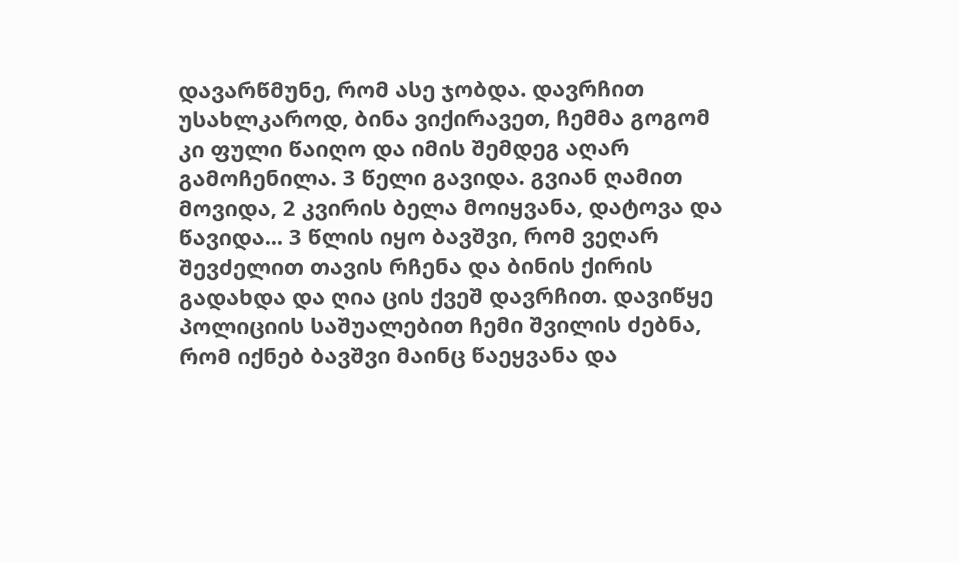დავარწმუნე, რომ ასე ჯობდა. დავრჩით უსახლკაროდ, ბინა ვიქირავეთ, ჩემმა გოგომ კი ფული წაიღო და იმის შემდეგ აღარ გამოჩენილა. 3 წელი გავიდა. გვიან ღამით მოვიდა, 2 კვირის ბელა მოიყვანა, დატოვა და წავიდა... 3 წლის იყო ბავშვი, რომ ვეღარ შევძელით თავის რჩენა და ბინის ქირის გადახდა და ღია ცის ქვეშ დავრჩით. დავიწყე პოლიციის საშუალებით ჩემი შვილის ძებნა, რომ იქნებ ბავშვი მაინც წაეყვანა და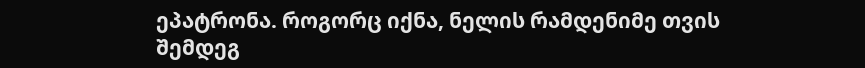ეპატრონა. როგორც იქნა, ნელის რამდენიმე თვის შემდეგ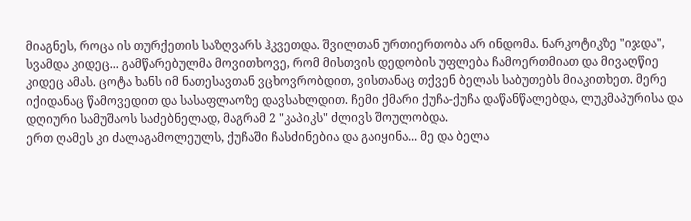მიაგნეს, როცა ის თურქეთის საზღვარს ჰკვეთდა. შვილთან ურთიერთობა არ ინდომა. ნარკოტიკზე "იჯდა", სვამდა კიდეც... გამწარებულმა მოვითხოვე, რომ მისთვის დედობის უფლება ჩამოერთმიათ და მივაღწიე კიდეც ამას. ცოტა ხანს იმ ნათესავთან ვცხოვრობდით, ვისთანაც თქვენ ბელას საბუთებს მიაკითხეთ. მერე იქიდანაც წამოვედით და სასაფლაოზე დავსახლდით. ჩემი ქმარი ქუჩა-ქუჩა დაწანწალებდა, ლუკმაპურისა და დღიური სამუშაოს საძებნელად, მაგრამ 2 "კაპიკს" ძლივს შოულობდა.
ერთ ღამეს კი ძალაგამოლეულს, ქუჩაში ჩასძინებია და გაიყინა... მე და ბელა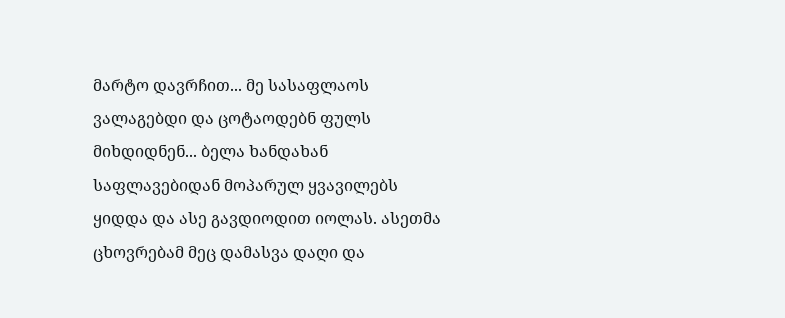მარტო დავრჩით... მე სასაფლაოს ვალაგებდი და ცოტაოდებნ ფულს მიხდიდნენ... ბელა ხანდახან საფლავებიდან მოპარულ ყვავილებს ყიდდა და ასე გავდიოდით იოლას. ასეთმა ცხოვრებამ მეც დამასვა დაღი და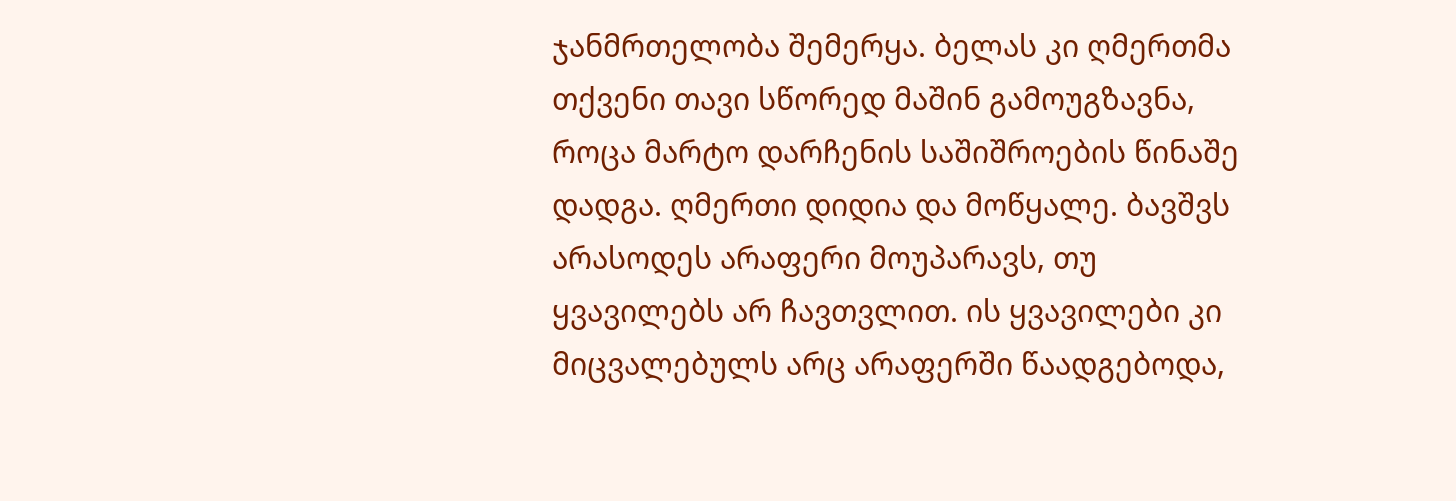ჯანმრთელობა შემერყა. ბელას კი ღმერთმა თქვენი თავი სწორედ მაშინ გამოუგზავნა, როცა მარტო დარჩენის საშიშროების წინაშე დადგა. ღმერთი დიდია და მოწყალე. ბავშვს არასოდეს არაფერი მოუპარავს, თუ ყვავილებს არ ჩავთვლით. ის ყვავილები კი მიცვალებულს არც არაფერში წაადგებოდა,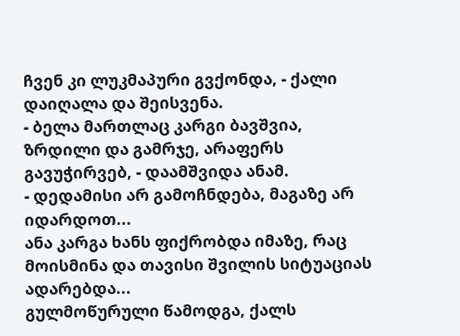ჩვენ კი ლუკმაპური გვქონდა, - ქალი დაიღალა და შეისვენა.
- ბელა მართლაც კარგი ბავშვია, ზრდილი და გამრჯე, არაფერს გავუჭირვებ, - დაამშვიდა ანამ.
- დედამისი არ გამოჩნდება, მაგაზე არ იდარდოთ...
ანა კარგა ხანს ფიქრობდა იმაზე, რაც მოისმინა და თავისი შვილის სიტუაციას ადარებდა...
გულმოწურული წამოდგა, ქალს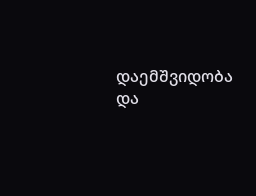დაემშვიდობა და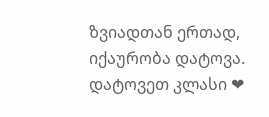ზვიადთან ერთად, იქაურობა დატოვა.
დატოვეთ კლასი ❤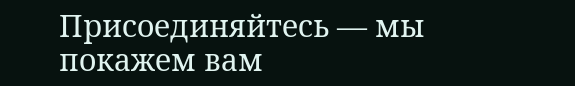Присоединяйтесь — мы покажем вам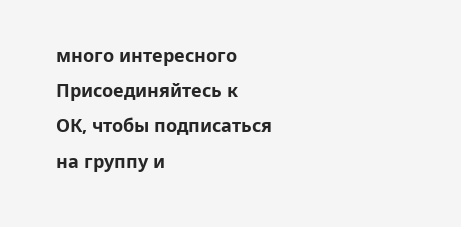много интересного
Присоединяйтесь к ОК, чтобы подписаться на группу и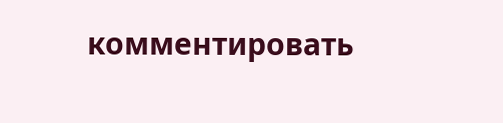комментировать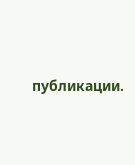публикации.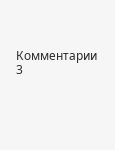Комментарии 3